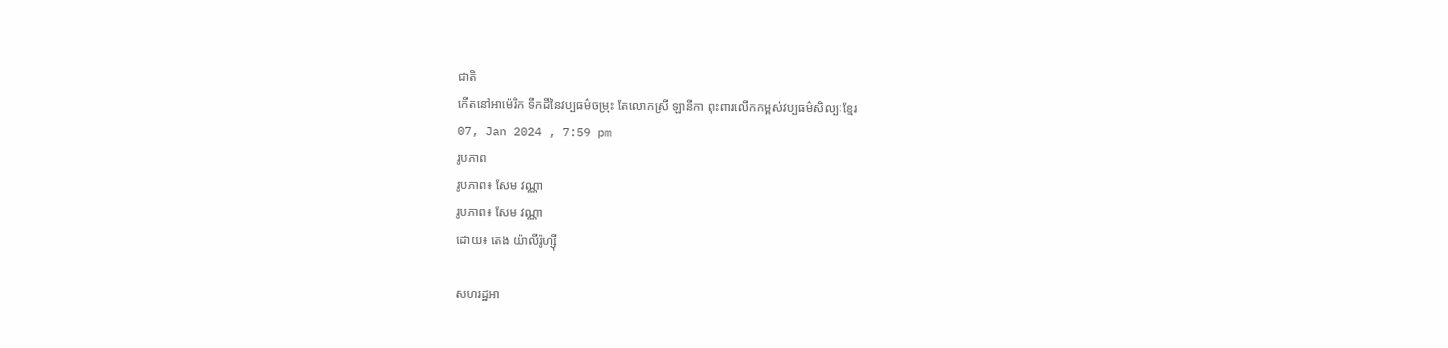ជាតិ
កើតនៅអាម៉េរិក ទឹកដីនៃវប្បធម៌ចម្រុះ តែលោកស្រី ឡានីកា ពុះពារលើកកម្ពស់វប្បធម៌សិល្បៈខ្មែរ
07, Jan 2024 , 7:59 pm
រូបភាព
រូបភាព៖ សែម វណ្ណា
រូបភាព៖ សែម វណ្ណា
ដោយ៖ តេង យ៉ាលីរ៉ូហ្ស៊ី

សហរដ្ឋអា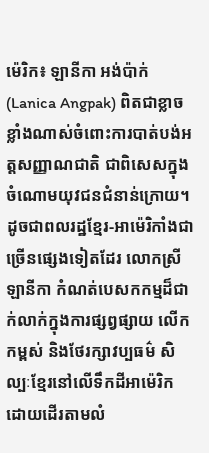ម៉េរិក៖ ឡានីកា អង់ប៉ាក់ (Lanica Angpak) ពិតជាខ្លាចខ្លាំងណាស់ចំពោះការបាត់បង់អត្តសញ្ញាណជាតិ ជាពិសេសក្នុងចំណោមយុវជនជំនាន់ក្រោយ។ ដូចជាពលរដ្ឋខ្មែរ-អាម៉េរិកាំងជាច្រើនផ្សេងទៀតដែរ លោកស្រី ឡានីកា កំណត់បេសកកម្មដ៏ជាក់លាក់ក្នុងការផ្សព្វផ្សាយ លើកកម្ពស់ និងថែរក្សាវប្បធម៌ សិល្បៈខ្មែរនៅលើទឹកដីអាម៉េរិក ដោយដើរតាមលំ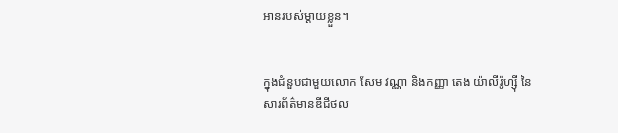អានរបស់ម្តាយខ្លួន។


ក្នុងជំនួបជាមួយលោក សែម វណ្ណា និងកញ្ញា តេង យ៉ាលីរ៉ូហ្ស៊ី នៃសារព័ត៌មានឌីជីថល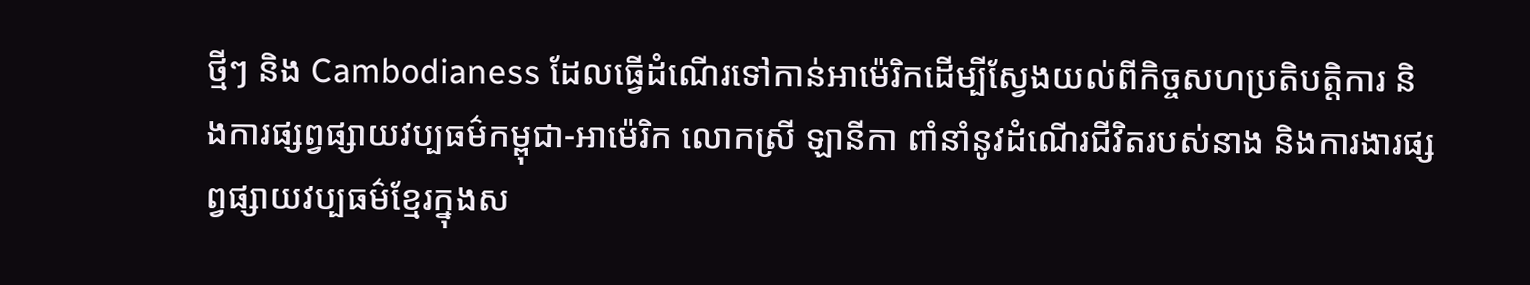ថ្មីៗ និង Cambodianess ដែលធ្វើដំណើរទៅកាន់អាម៉េរិកដើម្បីស្វែងយល់ពីកិច្ចសហប្រតិបត្តិការ និងការផ្សព្វផ្សាយវប្បធម៌កម្ពុជា-អាម៉េរិក លោកស្រី ឡានីកា ពាំនាំនូវដំណើរជីវិតរបស់នាង និងការងារផ្សព្វផ្សាយវប្បធម៌ខ្មែរក្នុងស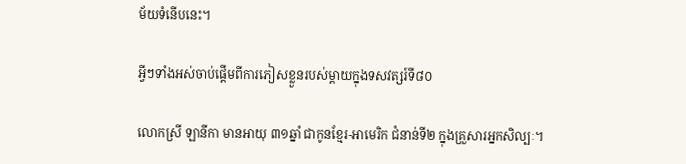ម័យទំនើបនេះ។

អ្វីៗទាំងអស់ចាប់ផ្តើមពីការភៀសខ្លួនរបស់ម្ដាយក្នុងទសវត្សរ៍ទី៨០

លោកស្រី ឡានីកា មានអាយុ ៣១ឆ្នាំ ជាកូនខ្មែរ-អាមេរិក ជំនាន់ទី២ ក្នុងគ្រួសារអ្នកសិល្បៈ។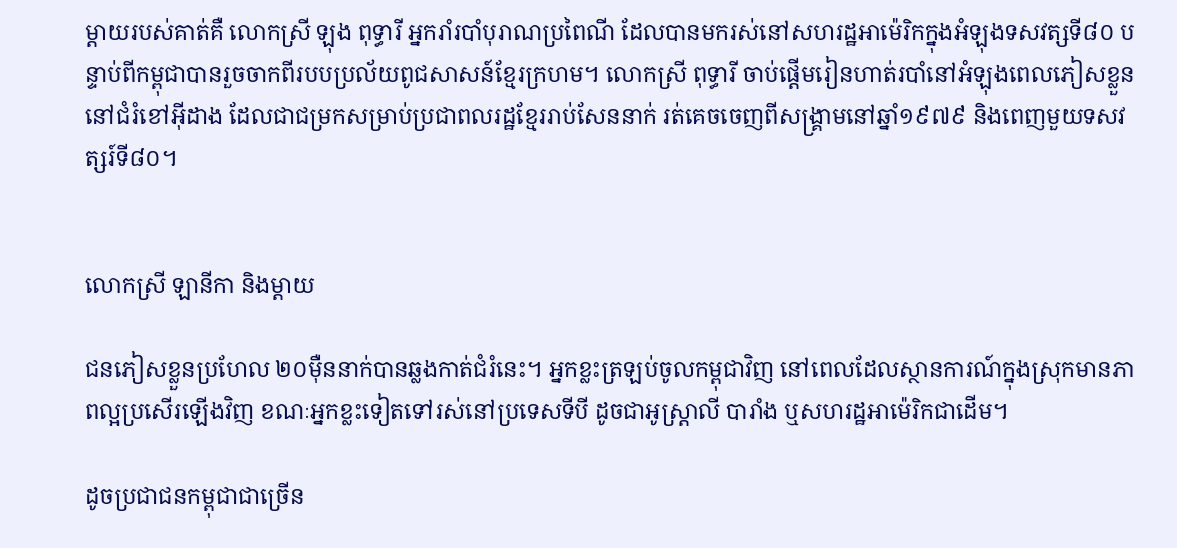ម្តាយរបស់គាត់គឺ លោកស្រី ឡុង ពុទ្ធារី អ្នករាំរបាំបុរាណប្រពៃណី ដែលបានមករស់នៅសហរដ្ឋអាម៉េរិកក្នុងអំឡុងទសវត្សទី៨០ បន្ទាប់ពីកម្ពុជាបានរួចចាកពីរបបប្រល័យពូជសាសន៍ខ្មែរក្រហម។ លោកស្រី ពុទ្ធារី ចាប់ផ្ដើមរៀនហាត់របាំនៅអំឡុងពេលភៀសខ្លួននៅជំរំខៅអ៊ីដាង ដែលជាជម្រកសម្រាប់ប្រជាពលរដ្ឋខ្មែររាប់សែននាក់ រត់គេចចេញពីសង្រ្គាមនៅឆ្នាំ១៩៧៩ និងពេញមួយទសវត្សរ៍ទី៨០។


លោកស្រី ឡានីកា និងម្ដាយ

ជនភៀសខ្លួនប្រហែល ២០ម៉ឺននាក់បានឆ្លងកាត់ជំរំនេះ។ អ្នកខ្លះត្រឡប់ចូលកម្ពុជាវិញ នៅពេលដែលស្ថានការណ៍ក្នុងស្រុកមានភាពល្អប្រសើរឡើងវិញ ខណៈអ្នកខ្លះទៀតទៅរស់នៅប្រទេសទីបី ដូចជាអូស្រ្តាលី បារាំង ឬសហរដ្ឋអាម៉េរិកជាដើម។

ដូចប្រជាជនកម្ពុជាជាច្រើន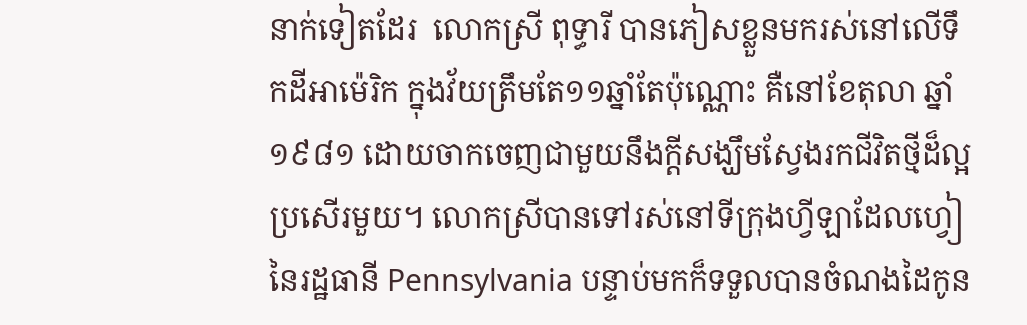នាក់ទៀតដែរ  លោកស្រី ពុទ្ធារី បានភៀសខ្លួនមករស់នៅលើទឹកដីអាម៉េរិក ក្នុងវ័យត្រឹមតែ១១ឆ្នាំតែប៉ុណ្ណោះ គឺនៅខែតុលា ឆ្នាំ១៩៨១ ដោយចាកចេញជាមួយនឹងក្ដីសង្ឃឹមស្វែងរកជីវិតថ្មីដ៏ល្អប្រសើរមួយ។ លោកស្រីបានទៅរស់នៅទីក្រុងហ្វីឡាដែលហ្វៀ នៃរដ្ឋធានី Pennsylvania បន្ទាប់មកក៏ទទួលបានចំណងដៃកូន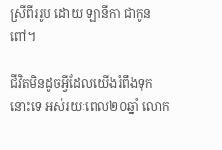ស្រីពីររូប ដោយ ឡានីកា ជាកូនពៅ។

ជីវិតមិនដូចអ្វីដែលយើងរំពឹងទុកនោះទេ អស់រយៈពេល២០ឆ្នាំ លោក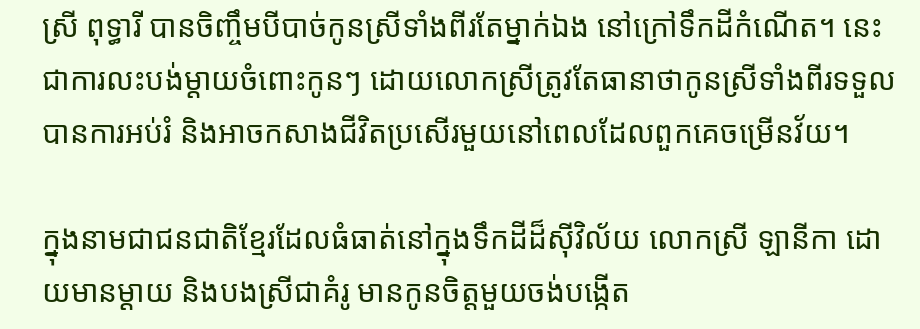ស្រី ពុទ្ធារី បានចិញ្ចឹមបីបាច់កូនស្រីទាំងពីរតែម្នាក់ឯង នៅក្រៅទឹកដីកំណើត។ នេះជាការលះបង់ម្ដាយចំពោះកូនៗ ដោយលោកស្រីត្រូវតែធានាថាកូនស្រីទាំងពីរទទួលបានការអប់រំ និងអាចកសាងជីវិតប្រសើរមួយនៅពេលដែលពួកគេចម្រើនវ័យ។

ក្នុងនាមជាជនជាតិខ្មែរដែលធំធាត់នៅក្នុងទឹកដីដ៏ស៊ីវិល័យ លោកស្រី ឡានីកា ដោយមានម្ដាយ និងបងស្រីជាគំរូ មានកូនចិត្តមួយចង់បង្កើត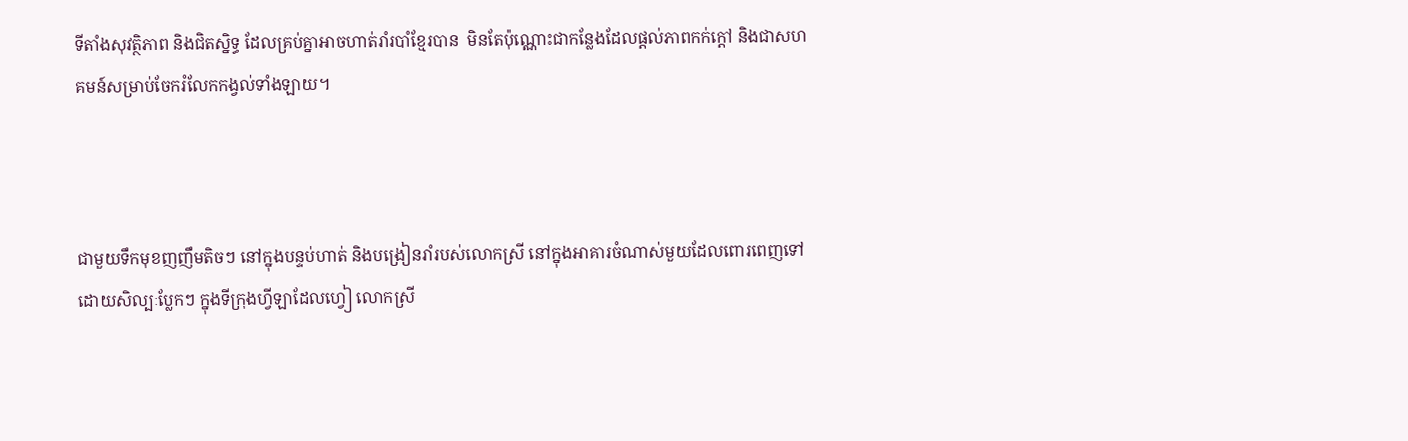ទីតាំងសុវត្ថិភាព និងជិតស្និទ្ធ ដែលគ្រប់គ្នាអាចហាត់រាំរបាំខ្មែរបាន  មិនតែប៉ុណ្ណោះជាកន្លែងដែលផ្ដល់ភាពកក់ក្ដៅ និងជាសហគមន៍សម្រាប់ចែករំលែកកង្វល់ទាំងឡាយ។



ជាមួយទឹកមុខញញឹមតិចៗ នៅក្នុងបន្ទប់ហាត់ និងបង្រៀនរាំរបស់លោកស្រី នៅក្នុងអាគារចំណាស់មួយដែលពោរពេញទៅដោយសិល្បៈប្លែកៗ ក្នុងទីក្រុងហ្វីឡាដែលហ្វៀ លោកស្រី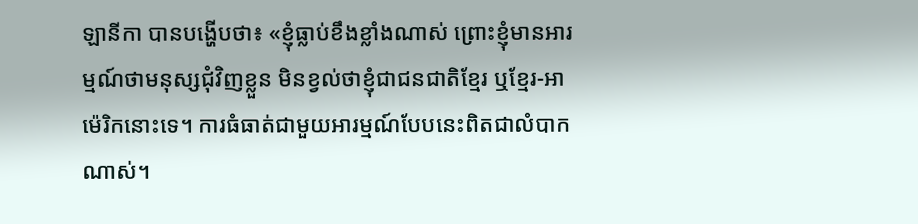ឡានីកា បានបង្ហើបថា៖ «ខ្ញុំធ្លាប់ខឹងខ្លាំងណាស់ ព្រោះខ្ញុំមានអារម្មណ៍ថាមនុស្សជុំវិញខ្លួន មិនខ្វល់ថាខ្ញុំជាជនជាតិខ្មែរ ឬខ្មែរ-អាម៉េរិកនោះទេ។ ការធំធាត់ជាមួយអារម្មណ៍បែបនេះពិតជាលំបាកណាស់។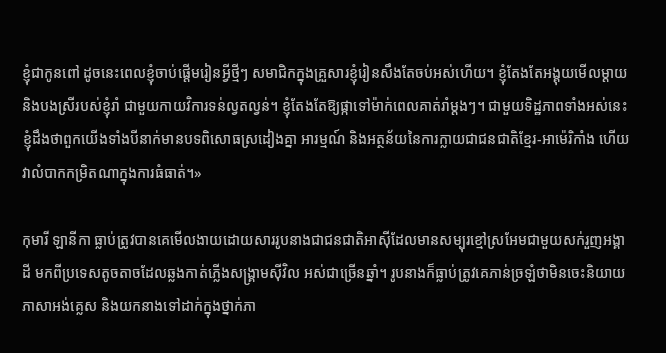ខ្ញុំជាកូនពៅ ដូចនេះពេលខ្ញុំចាប់ផ្ដើមរៀនអ្វីថ្មីៗ សមាជិកក្នុងគ្រួសារខ្ញុំរៀនសឹងតែចប់អស់ហើយ។ ខ្ញុំតែងតែអង្គុយមើលម្ដាយ និងបងស្រីរបស់ខ្ញុំរាំ ជាមួយកាយវិការទន់ល្វតល្វន់។ ខ្ញុំតែងតែឱ្យផ្កាទៅម៉ាក់ពេលគាត់រាំម្ដងៗ។ ជាមួយទិដ្ឋភាពទាំងអស់នេះ ខ្ញុំដឹងថាពួកយើងទាំងបីនាក់មានបទពិសោធស្រដៀងគ្នា អារម្មណ៍ និងអត្ថន័យនៃការក្លាយជាជនជាតិខ្មែរ-អាម៉េរិកាំង ហើយវាលំបាកកម្រិតណាក្នុងការធំធាត់។»

កុមារី ឡានីកា ធ្លាប់ត្រូវបានគេមើលងាយដោយសាររូបនាងជាជនជាតិអាស៊ីដែលមានសម្បុរខ្មៅស្រអែមជាមួយសក់រួញអង្គាដី មកពីប្រទេសតូចតាចដែលឆ្លងកាត់ភ្លើងសង្រ្គាមស៊ីវិល អស់ជាច្រើនឆ្នាំ។ រូបនាងក៏ធ្លាប់ត្រូវគេភាន់ច្រឡំថាមិនចេះនិយាយភាសាអង់គ្លេស និងយកនាងទៅដាក់ក្នុងថ្នាក់ភា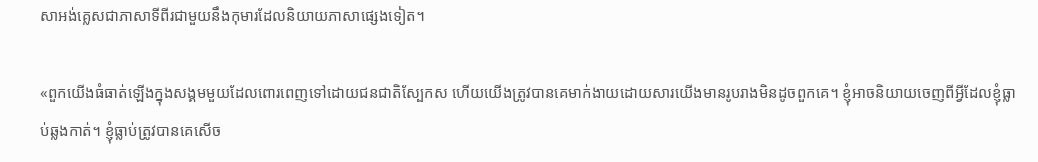សាអង់គ្លេសជាភាសាទីពីរជាមួយនឹងកុមារដែលនិយាយភាសាផ្សេងទៀត។

«ពួកយើងធំធាត់ឡើងក្នុងសង្គមមួយដែលពោរពេញទៅដោយជនជាតិស្បែកស ហើយយើងត្រូវបានគេមាក់ងាយដោយសារយើងមានរូបរាងមិនដូចពួកគេ។ ខ្ញុំអាចនិយាយចេញពីអ្វីដែលខ្ញុំធ្លាប់ឆ្លងកាត់។ ខ្ញុំធ្លាប់ត្រូវបានគេសើច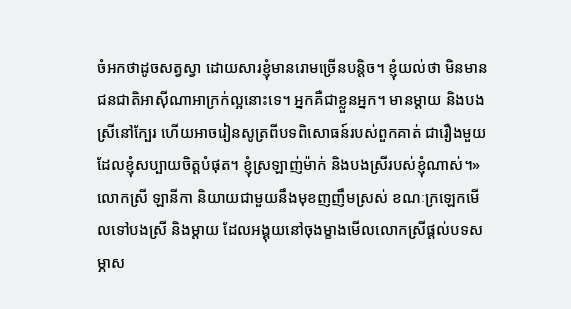ចំអកថាដូចសត្វស្វា ដោយសារខ្ញុំមានរោមច្រើនបន្តិច។ ខ្ញុំយល់ថា មិនមានជនជាតិអាស៊ីណាអាក្រក់ល្អនោះទេ។ អ្នកគឺជាខ្លួនអ្នក។ មានម្ដាយ និងបងស្រីនៅក្បែរ ហើយអាចរៀនសូត្រពីបទពិសោធន៍របស់ពួកគាត់ ជារឿងមួយដែលខ្ញុំសប្បាយចិត្តបំផុត។ ខ្ញុំស្រឡាញ់ម៉ាក់ និងបងស្រីរបស់ខ្ញុំណាស់។» លោកស្រី ឡានីកា និយាយជាមួយនឹងមុខញញឹមស្រស់ ខណៈក្រឡេកមើលទៅបងស្រី និងម្ដាយ ដែលអង្គុយនៅចុងម្ខាងមើលលោកស្រីផ្ដល់បទសម្ភាស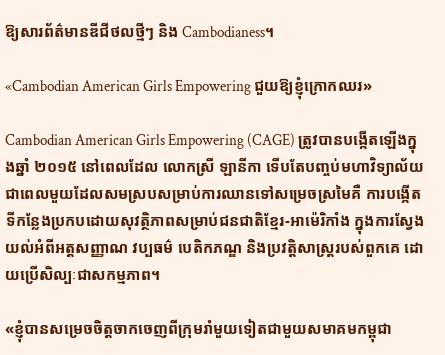ឱ្យសារព័ត៌មានឌីជីថលថ្មីៗ និង Cambodianess។

«Cambodian American Girls Empowering ជួយឱ្យខ្ញុំក្រោកឈរ»

Cambodian American Girls Empowering (CAGE) ត្រូវបានបង្កើតឡើងក្នុងឆ្នាំ ២០១៥ នៅពេលដែល លោកស្រី ឡានីកា ទើបតែបញ្ចប់មហាវិទ្យាល័យ ជាពេលមួយដែលសមស្របសម្រាប់ការឈានទៅសម្រេចស្រមៃគឺ ការបង្កើតទីកន្លែងប្រកបដោយសុវត្ថិភាពសម្រាប់ជនជាតិខ្មែរ-អាម៉េរិកាំង ក្នុងការស្វែងយល់អំពីអត្តសញ្ញាណ វប្បធម៌ បេតិកភណ្ឌ និងប្រវត្តិសាស្ត្ររបស់ពួកគេ ដោយប្រើសិល្បៈជាសកម្មភាព។

«ខ្ញុំបានសម្រេចចិត្តចាកចេញពីក្រុមរាំមួយទៀតជាមួយសមាគមកម្ពុជា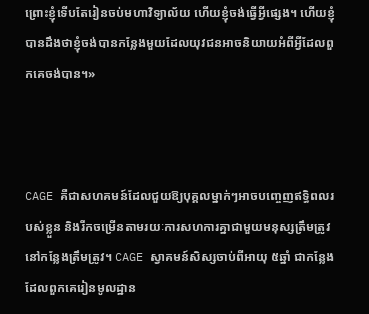ព្រោះខ្ញុំទើបតែរៀនចប់មហាវិទ្យាល័យ ហើយខ្ញុំចង់ធ្វើអ្វីផ្សេង។ ហើយខ្ញុំបានដឹងថាខ្ញុំចង់បានកន្លែងមួយដែលយុវជនអាចនិយាយអំពីអ្វីដែលពួកគេចង់បាន។»



CAGE គឺជាសហគមន៍ដែលជួយឱ្យបុគ្គលម្នាក់ៗអាចបញ្ចេញឥទ្ធិពលរបស់ខ្លួន និងរីកចម្រើនតាមរយៈការសហការគ្នាជាមួយមនុស្សត្រឹមត្រូវ នៅកន្លែងត្រឹមត្រូវ។ CAGE ស្វាគមន៍សិស្សចាប់ពីអាយុ ៥ឆ្នាំ ជាកន្លែងដែលពួកគេរៀនមូលដ្ឋាន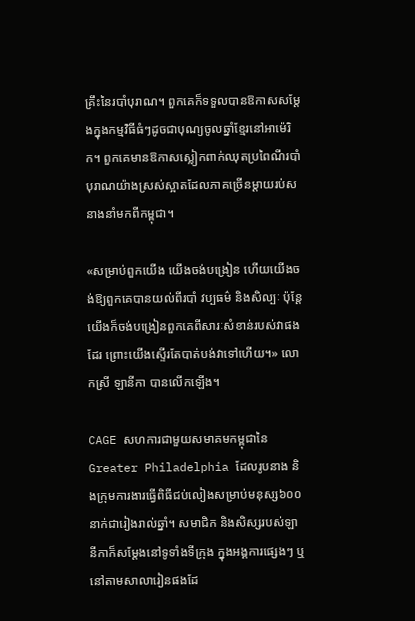គ្រឹះនៃរបាំបុរាណ។ ពួកគេក៏ទទួលបានឱកាសសម្តែងក្នុងកម្មវិធីធំៗដូចជាបុណ្យចូលឆ្នាំខ្មែរនៅអាម៉េរិក។ ពួកគេមានឱកាសស្លៀកពាក់ឈុតប្រពៃណីរបាំបុរាណយ៉ាងស្រស់ស្អាតដែលភាគច្រើនម្ដាយរប់សនាងនាំមកពីកម្ពុជា។

«សម្រាប់ពួកយើង យើងចង់បង្រៀន ហើយយើងចង់ឱ្យពួកគេបានយល់ពីរបាំ វប្បធម៌ និងសិល្បៈ ប៉ុន្តែយើងក៏ចង់បង្រៀនពួកគេពីសារៈសំខាន់របស់វាផងដែរ ព្រោះយើងស្ទើរតែបាត់បង់វាទៅហើយ។» លោកស្រី ឡានីកា បានលើកឡើង។

CAGE សហការជាមួយសមាគមកម្ពុជានៃ Greater Philadelphia ដែលរូបនាង និងក្រុមការងារធ្វើពិធីជប់លៀងសម្រាប់មនុស្ស៦០០នាក់ជារៀងរាល់ឆ្នាំ។ សមាជិក និងសិស្សរបស់ឡានីកាក៏សម្តែងនៅទូទាំងទីក្រុង ក្នុងអង្គការផ្សេងៗ ឬនៅតាមសាលារៀនផងដែ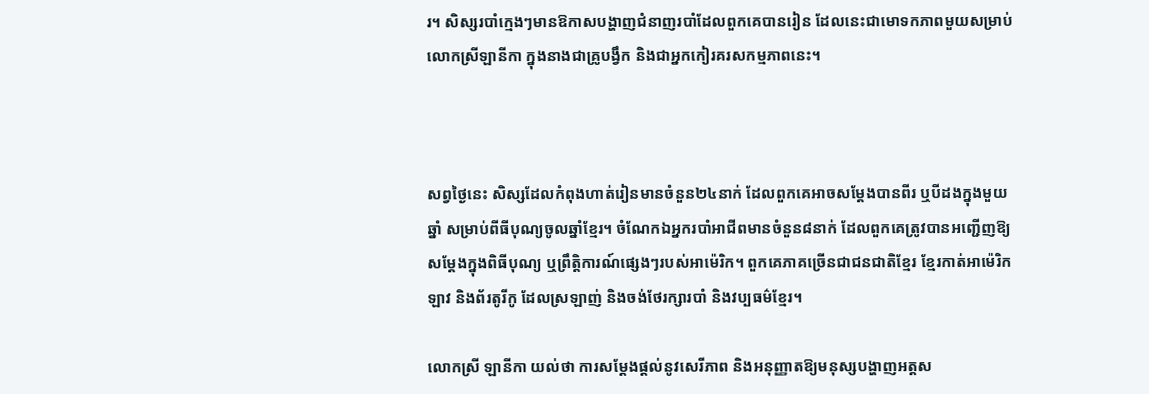រ។ សិស្សរបាំក្មេងៗមានឱកាសបង្ហាញជំនាញរបាំដែលពួកគេបានរៀន ដែលនេះជាមោទកភាពមួយសម្រាប់លោកស្រីឡានីកា ក្នុងនាងជាគ្រូបង្វឹក និងជាអ្នកកៀរគរសកម្មភាពនេះ។



សព្វថ្ងៃនេះ សិស្សដែលកំពុងហាត់រៀនមានចំនួន២៤នាក់ ដែលពួកគេអាចសម្ដែងបានពីរ ឬបីដងក្នុងមួយឆ្នាំ សម្រាប់ពីធីបុណ្យចូលឆ្នាំខ្មែរ។ ចំណែកឯអ្នករបាំអាជីពមានចំនួន៨នាក់ ដែលពួកគេត្រូវបានអញ្ជើញឱ្យសម្ដែងក្នុងពិធីបុណ្យ ឬព្រឹត្តិការណ៍ផ្សេងៗរបស់អាម៉េរិក។ ពួកគេភាគច្រើនជាជនជាតិខ្មែរ ខ្មែរកាត់អាម៉េរិក ឡាវ និងព័រតូរីកូ ដែលស្រឡាញ់ និងចង់ថែរក្សារបាំ និងវប្បធម៌ខ្មែរ។

លោកស្រី ឡានីកា យល់ថា ការសម្ដែងផ្ដល់នូវសេរីភាព និងអនុញ្ញាតឱ្យមនុស្សបង្ហាញអត្តស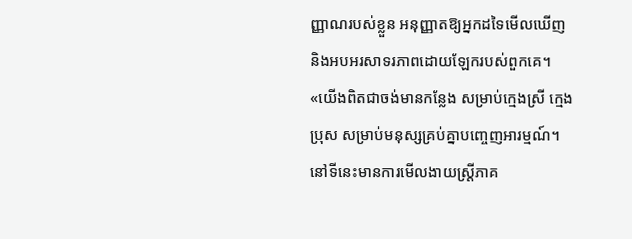ញ្ញាណរបស់ខ្លួន អនុញ្ញាតឱ្យអ្នកដទៃមើលឃើញ និងអបអរសាទរភាពដោយឡែករបស់ពួកគេ។ «យើងពិតជាចង់មានកន្លែង សម្រាប់ក្មេងស្រី ក្មេងប្រុស សម្រាប់មនុស្សគ្រប់គ្នាបញ្ចេញអារម្មណ៍។ នៅទីនេះមានការមើលងាយស្រ្តីភាគ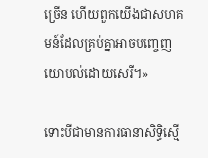ច្រើន ហើយពួកយើងជាសហគមន៍ដែលគ្រប់គ្នាអាចបញ្ចេញយោបល់ដោយសេរី។»

ទោះបីជាមានការធានាសិទ្ធិស្មើ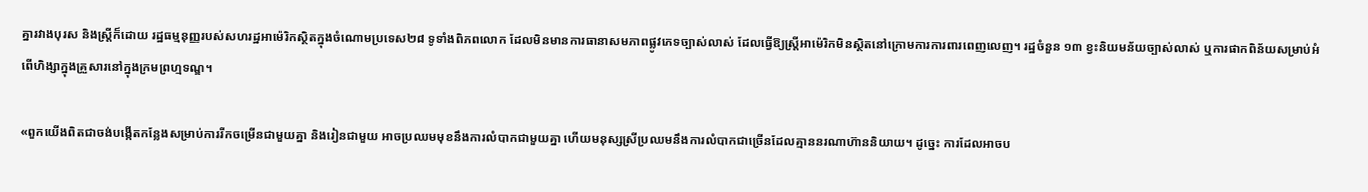គ្នារវាងបុរស និងស្ត្រីក៏ដោយ រដ្ឋធម្មនុញ្ញរបស់សហរដ្ឋអាម៉េរិកស្ថិតក្នុងចំណោមប្រទេស២៨ ទូទាំងពិភពលោក ដែលមិនមានការធានាសមភាពផ្លូវភេទច្បាស់លាស់ ដែលធ្វើឱ្យស្ត្រីអាម៉េរិកមិនស្ថិតនៅក្រោមការការពារពេញលេញ។ រដ្ឋចំនួន ១៣ ខ្វះនិយមន័យច្បាស់លាស់ ឬការផាកពិន័យសម្រាប់អំពើហិង្សាក្នុងគ្រួសារនៅក្នុងក្រមព្រហ្មទណ្ឌ។

«ពួកយើងពិតជាចង់បង្កើតកន្លែងសម្រាប់ការរីកចម្រើនជាមួយគ្នា និងរៀនជាមួយ អាចប្រឈមមុខនឹងការលំបាកជាមួយគ្នា ហើយមនុស្សស្រីប្រឈមនឹងការលំបាកជាច្រើនដែលគ្មាននរណាហ៊ាននិយាយ។ ដូច្នេះ ការដែលអាចប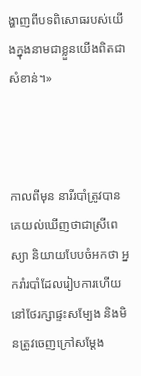ង្ហាញពីបទពិសោធរបស់យើងក្នុងនាមជាខ្លួនយើងពិតជាសំខាន់។»



កាលពីមុន នារីរបាំត្រូវបានគេយល់ឃើញថាជាស្រីពេស្យា និយាយបែបចំអកថា អ្នករាំរបាំដែលរៀបការហើយនៅថែរក្សាផ្ទះសម្បែង និងមិនត្រូវចេញក្រៅសម្ដែង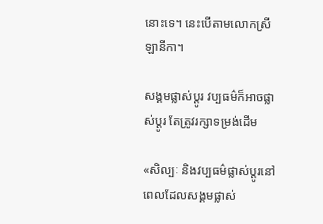នោះទេ។ នេះបើតាមលោកស្រី ឡានីកា។

សង្គមផ្លាស់ប្ដូរ វប្បធម៌ក៏អាចផ្លាស់ប្ដូរ តែត្រូវរក្សាទម្រង់ដើម

«សិល្បៈ និងវប្បធម៌ផ្លាស់ប្តូរនៅពេលដែលសង្គមផ្លាស់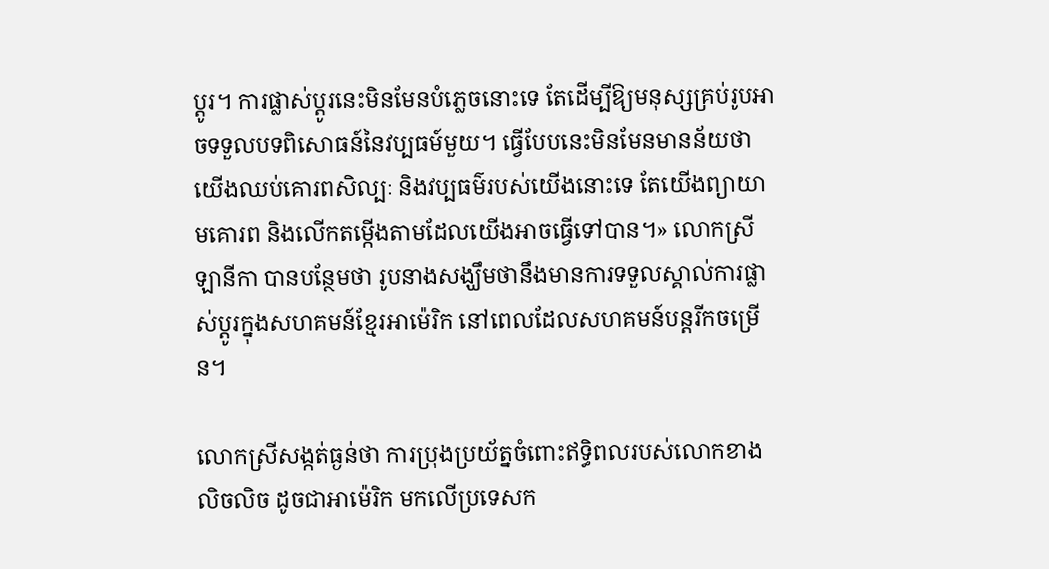ប្តូរ។ ការផ្លាស់ប្ដូរនេះមិនមែនបំភ្លេចនោះទេ តែដើម្បីឱ្យមនុស្សគ្រប់រូបអាចទទួលបទពិសោធន៍នៃវប្បធម៍មួយ។ ធ្វើបែបនេះមិនមែនមានន័យថា យើងឈប់គោរពសិល្បៈ និងវប្បធម៌របស់យើងនោះទេ តែយើងព្យាយាមគោរព និងលើកតម្កើងតាមដែលយើងអាចធ្វើទៅបាន។» លោកស្រី ឡានីកា បានបន្ថែមថា រូបនាងសង្ឃឹមថានឹងមានការទទួលស្គាល់ការផ្លាស់ប្ដូរក្នុងសហគមន៍ខ្មែរអាម៉េរិក នៅពេលដែលសហគមន៍បន្តរីកចម្រើន។

លោកស្រីសង្កត់ធ្ងន់ថា ការប្រុងប្រយ័ត្នចំពោះឥទ្ធិពលរបស់លោកខាងលិចលិច ដូចជាអាម៉េរិក មកលើប្រទេសក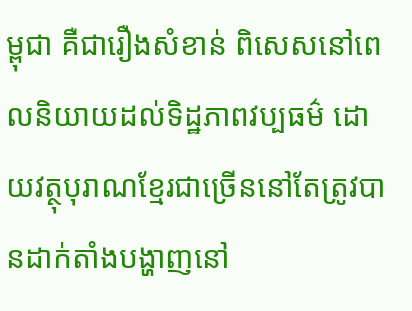ម្ពុជា គឺជារឿងសំខាន់ ពិសេសនៅពេលនិយាយដល់ទិដ្ឋភាពវប្បធម៌ ដោយវត្ថុបុរាណខ្មែរជាច្រើននៅតែត្រូវបានដាក់តាំងបង្ហាញនៅ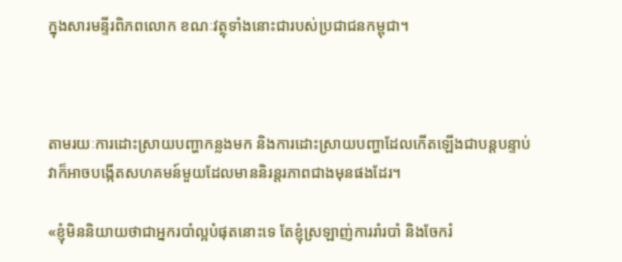ក្នុងសារមន្ទីរពិភពលោក ខណៈវត្ថុទាំងនោះជារបស់ប្រជាជនកម្ពុជា។



តាមរយៈការដោះស្រាយបញ្ហាកន្លងមក និងការដោះស្រាយបញ្ហាដែលកើតឡើងជាបន្តបន្ទាប់ វាក៏អាចបង្កើតសហគមន៍មួយដែលមាននិរន្តរភាពជាងមុនផងដែរ។

«ខ្ញុំមិននិយាយថាជាអ្នករបាំល្អបំផុតនោះទេ តែខ្ញុំស្រឡាញ់ការរាំរបាំ និងចែករំ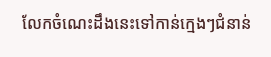លែកចំណេះដឹងនេះទៅកាន់ក្មេងៗជំនាន់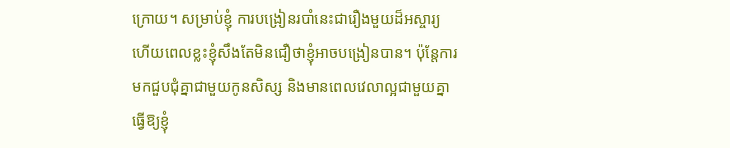ក្រោយ។ សម្រាប់ខ្ញុំ ការបង្រៀនរបាំនេះជារឿងមួយដ៏អស្ចារ្យ ហើយពេលខ្លះខ្ញុំសឹងតែមិនជឿថាខ្ញុំអាចបង្រៀនបាន។ ប៉ុន្តែការមកជួបជុំគ្នាជាមួយកូនសិស្ស និងមានពេលវេលាល្អជាមួយគ្នាធ្វើឱ្យខ្ញុំ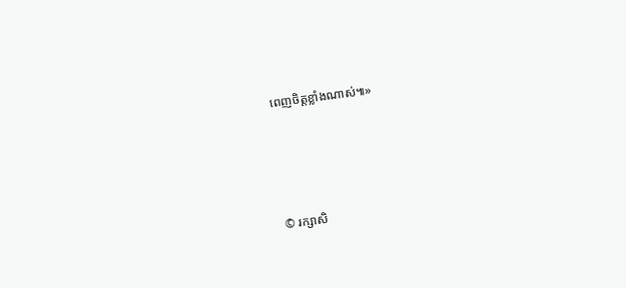ពេញចិត្តខ្លាំងណាស់៕»




© រក្សាសិ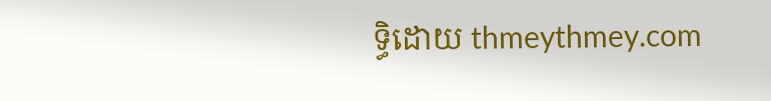ទ្ធិដោយ thmeythmey.com